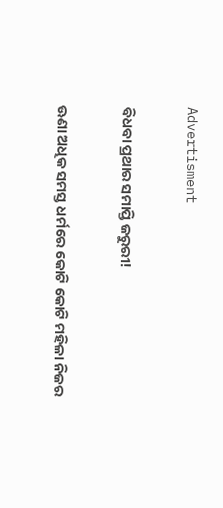Advertisment

ବିଧବା ପ୍ରଥାର ସମାପ୍ତି ଜରୁରୀ!

ଊଣା ଅଧିକ ସମସ୍ତ ଧର୍ମରେ କୋଟି କୋଟି ମହିଳା ନିଜର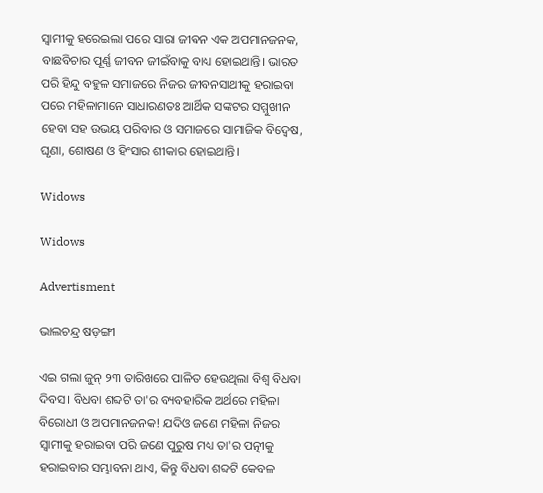ସ୍ୱାମୀକୁ ହରେଇଲା ପରେ ସାରା ଜୀଵନ ଏକ ଅପମାନଜନକ, ବାଛବିଚାର ପୂର୍ଣ୍ଣ ଜୀବନ ଜୀଇଁବାକୁ ବାଧ୍ୟ ହୋଇଥାନ୍ତି। ଭାରତ ପରି ହିନ୍ଦୁ ବହୁଳ ସମାଜରେ ନିଜର ଜୀବନସାଥୀକୁ ହରାଇବା ପରେ ମହିଳାମାନେ ସାଧାରଣତଃ ଆର୍ଥିକ ସଙ୍କଟର ସମ୍ମୁଖୀନ ହେବା ସହ ଉଭୟ ପରିବାର ଓ ସମାଜରେ ସାମାଜିକ ବିଦ୍ଵେଷ, ଘୃଣା, ଶୋଷଣ ଓ ହିଂସାର ଶୀକାର ହୋଇଥାନ୍ତି।

Widows

Widows

Advertisment

ଭାଲଚନ୍ଦ୍ର ଷଡ଼ଙ୍ଗୀ

ଏଇ ଗଲା ଜୁନ୍ ୨୩ ତାରିଖରେ ପାଳିତ ହେଉଥିଲା ବିଶ୍ଵ ବିଧବା ଦିବସ। ବିଧବା ଶବ୍ଦଟି ତା'ର ବ୍ୟବହାରିକ ଅର୍ଥରେ ମହିଳା ବିରୋଧୀ ଓ ଅପମାନଜନକ! ଯଦିଓ ଜଣେ ମହିଳା ନିଜର ସ୍ଵାମୀକୁ ହରାଇବା ପରି ଜଣେ ପୁରୁଷ ମଧ୍ୟ ତା'ର ପତ୍ନୀକୁ ହରାଇବାର ସମ୍ଭାବନା ଥାଏ, କିନ୍ତୁ ବିଧବା ଶବ୍ଦଟି କେବଳ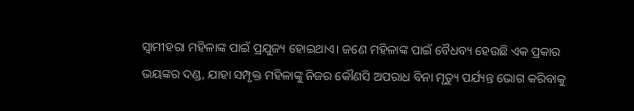ସ୍ଵାମୀହରା ମହିଳାଙ୍କ ପାଇଁ ପ୍ରଯୁଜ୍ୟ ହୋଇଥାଏ‌। ଜଣେ ମହିଳାଙ୍କ ପାଇଁ ବୈଧବ୍ୟ ହେଉଛି ଏକ ପ୍ରକାର ଭୟଙ୍କର ଦଣ୍ଡ, ଯାହା ସମ୍ପୃକ୍ତ ମହିଳାଙ୍କୁ ନିଜର କୌଣସି ଅପରାଧ ବିନା ମୃତ୍ୟୁ ପର୍ଯ୍ୟନ୍ତ ଭୋଗ କରିବାକୁ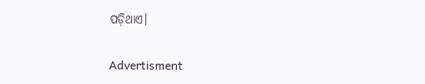ପଡ଼ିଥାଏ।

Advertisment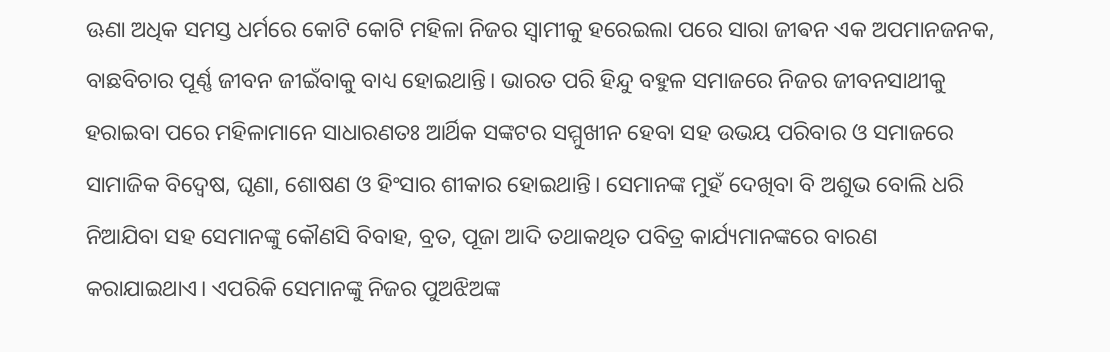ଊଣା ଅଧିକ ସମସ୍ତ ଧର୍ମରେ କୋଟି କୋଟି ମହିଳା ନିଜର ସ୍ୱାମୀକୁ ହରେଇଲା ପରେ ସାରା ଜୀଵନ ଏକ ଅପମାନଜନକ, ବାଛବିଚାର ପୂର୍ଣ୍ଣ ଜୀବନ ଜୀଇଁବାକୁ ବାଧ୍ୟ ହୋଇଥାନ୍ତି। ଭାରତ ପରି ହିନ୍ଦୁ ବହୁଳ ସମାଜରେ ନିଜର ଜୀବନସାଥୀକୁ ହରାଇବା ପରେ ମହିଳାମାନେ ସାଧାରଣତଃ ଆର୍ଥିକ ସଙ୍କଟର ସମ୍ମୁଖୀନ ହେବା ସହ ଉଭୟ ପରିବାର ଓ ସମାଜରେ ସାମାଜିକ ବିଦ୍ଵେଷ, ଘୃଣା, ଶୋଷଣ ଓ ହିଂସାର ଶୀକାର ହୋଇଥାନ୍ତି। ସେମାନଙ୍କ ମୁହଁ ଦେଖିବା ବି ଅଶୁଭ ବୋଲି ଧରି ନିଆଯିବା ସହ ସେମାନଙ୍କୁ କୌଣସି ବିବାହ, ବ୍ରତ, ପୂଜା ଆଦି ତଥାକଥିତ ପବିତ୍ର କାର୍ଯ୍ୟମାନଙ୍କରେ ବାରଣ କରାଯାଇଥାଏ। ଏପରିକି ସେମାନଙ୍କୁ ନିଜର ପୁଅଝିଅଙ୍କ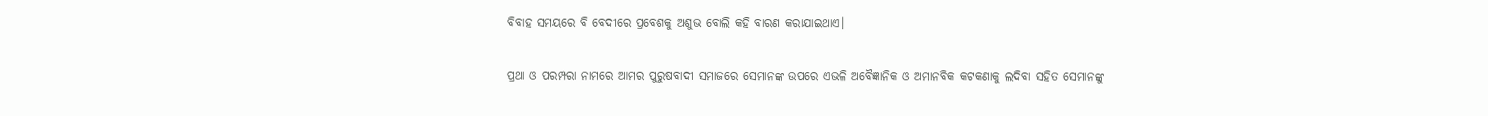ବିବାହ ସମୟରେ ବି ବେଦୀରେ ପ୍ରବେଶକୁ ଅଶୁଭ ବୋଲି କହି ବାରଣ କରାଯାଇଥାଏ।

ପ୍ରଥା ଓ ପରମ୍ପରା ନାମରେ ଆମର ପୁରୁଷବାଦୀ ସମାଜରେ ସେମାନଙ୍କ ଉପରେ ଏଭଳି ଅବୈଜ୍ଞାନିକ ଓ ଅମାନବିକ କଟକଣାକୁ ଲଦିବା ସହିତ ସେମାନଙ୍କୁ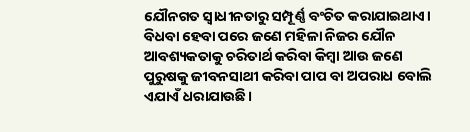ଯୌନଗତ ସ୍ଵାଧୀନତାରୁ ସମ୍ପୂର୍ଣ୍ଣ ବଂଚିତ କରାଯାଇଥାଏ। ବିଧବା ହେବା ପରେ ଜଣେ ମହିଳା ନିଜର ଯୌନ ଆବଶ୍ୟକତାକୁ ଚରିତାର୍ଥ କରିବା କିମ୍ବା ଆଉ ଜଣେ ପୁରୁଷକୁ ଜୀବନସାଥୀ କରିବା ପାପ ବା ଅପରାଧ ବୋଲି ଏଯାଏଁ ଧରାଯାଉଛି।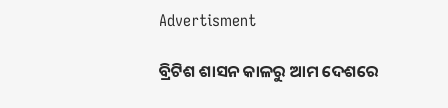Advertisment

ବ୍ରିଟିଶ ଶାସନ କାଳରୁ ଆମ ଦେଶରେ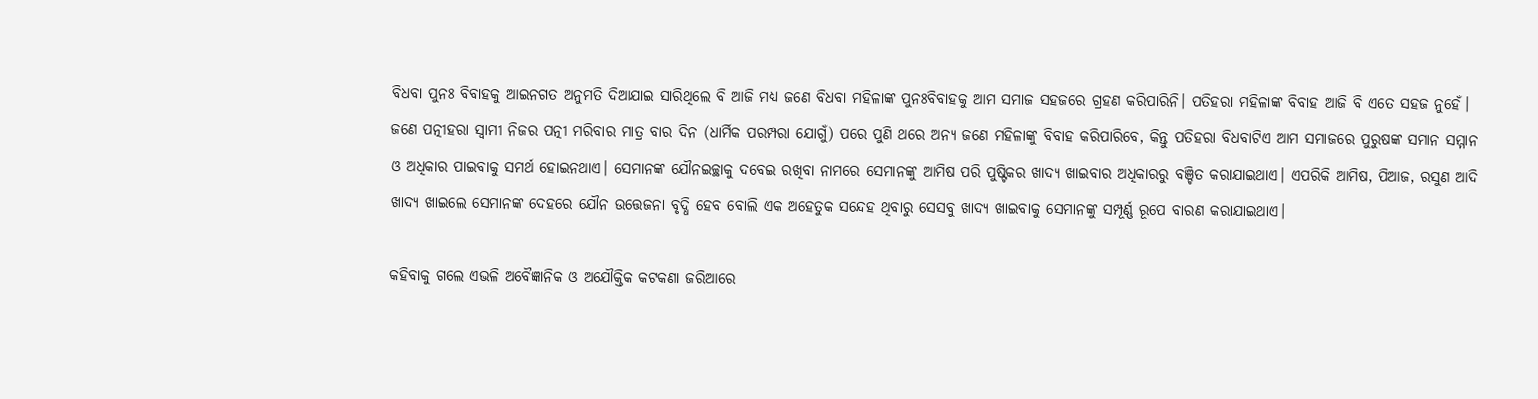ବିଧବା ପୁନଃ ବିବାହକୁ ଆଇନଗତ ଅନୁମତି ଦିଆଯାଇ ସାରିଥିଲେ ବି ଆଜି ମଧ୍ୟ ଜଣେ ବିଧବା ମହିଳାଙ୍କ ପୁନଃବିବାହକୁ ଆମ ସମାଜ ସହଜରେ ଗ୍ରହଣ କରିପାରିନି। ପତିହରା ମହିଳାଙ୍କ ବିବାହ ଆଜି ବି ଏତେ ସହଜ ନୁହେଁ। ଜଣେ ପତ୍ନୀହରା ସ୍ଵାମୀ ନିଜର ପତ୍ନୀ ମରିବାର ମାତ୍ର ବାର ଦିନ (ଧାର୍ମିକ ପରମ୍ପରା ଯୋଗୁଁ) ପରେ ପୁଣି ଥରେ ଅନ୍ୟ ଜଣେ ମହିଳାଙ୍କୁ ବିବାହ କରିପାରିବେ, କିନ୍ତୁ ପତିହରା ବିଧବାଟିଏ ଆମ ସମାଜରେ ପୁରୁଷଙ୍କ ସମାନ ସମ୍ମାନ ଓ ଅଧିକାର ପାଇବାକୁ ସମର୍ଥ ହୋଇନଥାଏ। ସେମାନଙ୍କ ଯୌନଇଚ୍ଛାକୁ ଦବେଇ ରଖିବା ନାମରେ ସେମାନଙ୍କୁ ଆମିଷ ପରି ପୁଷ୍ଟିକର ଖାଦ୍ୟ ଖାଇବାର ଅଧିକାରରୁ ବଞ୍ଚିତ କରାଯାଇଥାଏ। ଏପରିକି ଆମିଷ, ପିଆଜ, ରସୁଣ ଆଦି ଖାଦ୍ୟ ଖାଇଲେ ସେମାନଙ୍କ ଦେହରେ ଯୌନ ଉତ୍ତେଜନା ବୃଦ୍ଧି ହେବ ବୋଲି ଏକ ଅହେତୁକ ସନ୍ଦେହ ଥିବାରୁ ସେସବୁ ଖାଦ୍ୟ ଖାଇବାକୁ ସେମାନଙ୍କୁ ସମ୍ପୂର୍ଣ୍ଣ ରୂପେ ବାରଣ କରାଯାଇଥାଏ।

କହିବାକୁ ଗଲେ ଏଭଳି ଅବୈଜ୍ଞାନିକ ଓ ଅଯୌକ୍ତିକ କଟକଣା ଜରିଆରେ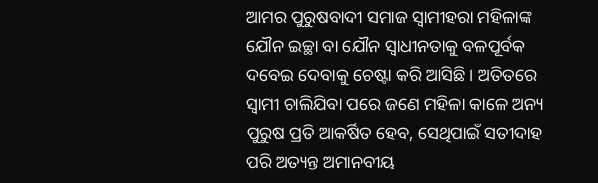ଆମର ପୁରୁଷବାଦୀ ସମାଜ ସ୍ଵାମୀହରା ମହିଳାଙ୍କ ଯୌନ ଇଚ୍ଛା ବା ଯୌନ ସ୍ଵାଧୀନତାକୁ ବଳପୂର୍ବକ ଦବେଇ ଦେବାକୁ ଚେଷ୍ଟା କରି ଆସିଛି। ଅତିତରେ ସ୍ଵାମୀ ଚାଲିଯିବା ପରେ ଜଣେ ମହିଳା କାଳେ ଅନ୍ୟ ପୁରୁଷ ପ୍ରତି ଆକର୍ଷିତ ହେବ, ସେଥିପାଇଁ ସତୀଦାହ ପରି ଅତ୍ୟନ୍ତ ଅମାନବୀୟ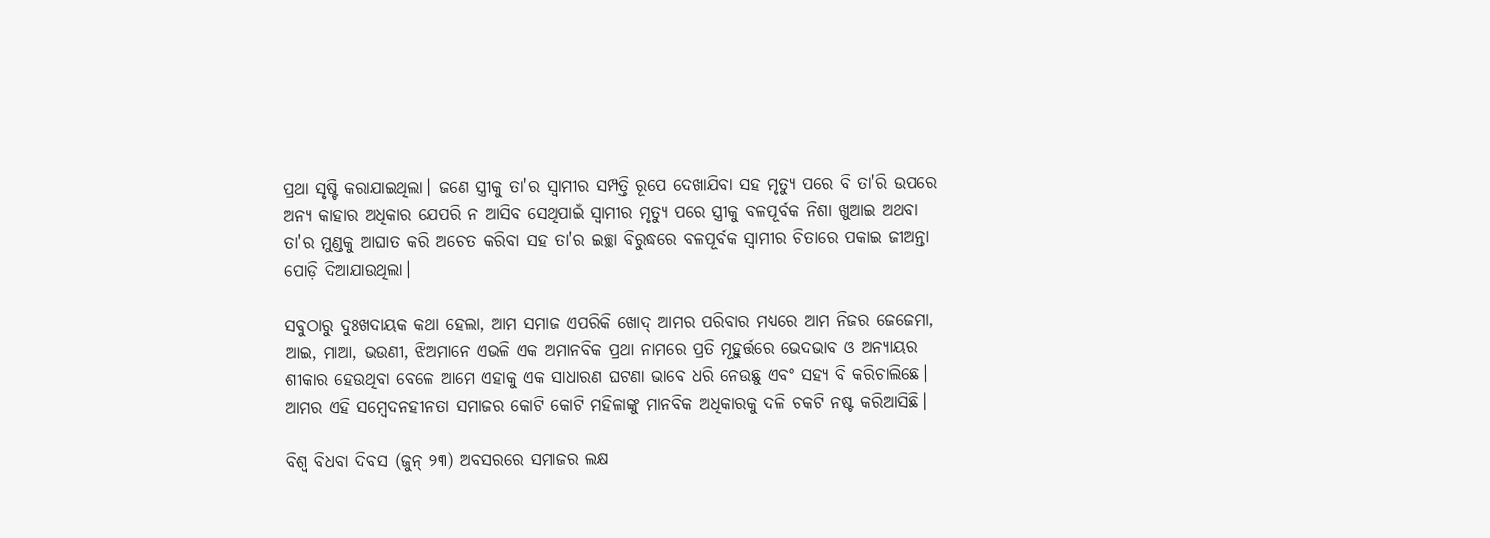ପ୍ରଥା ସୃଷ୍ଟି କରାଯାଇଥିଲା। ଜଣେ ସ୍ତ୍ରୀକୁ ତା'ର ସ୍ଵାମୀର ସମ୍ପତ୍ତି ରୂପେ ଦେଖାଯିବା ସହ ମୃତ୍ୟୁ ପରେ ବି ତା'ରି ଉପରେ ଅନ୍ୟ କାହାର ଅଧିକାର ଯେପରି ନ ଆସିବ ସେଥିପାଇଁ ସ୍ଵାମୀର ମୃତ୍ୟୁ ପରେ ସ୍ତ୍ରୀକୁ ବଳପୂର୍ବକ ନିଶା ଖୁଆଇ ଅଥବା ତା'ର ମୁଣ୍ଡକୁ ଆଘାତ କରି ଅଚେତ କରିବା ସହ ତା'ର ଇଚ୍ଛା ବିରୁଦ୍ଧରେ ବଳପୂର୍ବକ ସ୍ଵାମୀର ଚିତାରେ ପକାଇ ଜୀଅନ୍ତା ପୋଡ଼ି ଦିଆଯାଉଥିଲା।

ସବୁଠାରୁ ଦୁଃଖଦାୟକ କଥା ହେଲା, ଆମ ସମାଜ ଏପରିକି ଖୋଦ୍ ଆମର ପରିବାର ମଧ୍ୟରେ ଆମ ନିଜର ଜେଜେମା, ଆଇ, ମାଆ, ଭଉଣୀ, ଝିଅମାନେ ଏଭଳି ଏକ ଅମାନବିକ ପ୍ରଥା ନାମରେ ପ୍ରତି ମୂହୁର୍ତ୍ତରେ ଭେଦଭାବ ଓ ଅନ୍ୟାୟର ଶୀକାର ହେଉଥିବା ବେଳେ ଆମେ ଏହାକୁ ଏକ ସାଧାରଣ ଘଟଣା ଭାବେ ଧରି ନେଉଛୁ ଏବଂ ସହ୍ୟ ବି କରିଚାଲିଛେ। ଆମର ଏ‌ହି ସମ୍ଵେଦନହୀନତା ସମାଜର କୋଟି କୋଟି ମହିଳାଙ୍କୁ ମାନବିକ ଅଧିକାରକୁ ଦଳି ଚକଟି ନଷ୍ଟ କରିଆସିଛି।

ବିଶ୍ଵ ବିଧବା ଦିବସ (ଜୁନ୍ ୨୩) ଅବସରରେ ସମାଜର ଲକ୍ଷ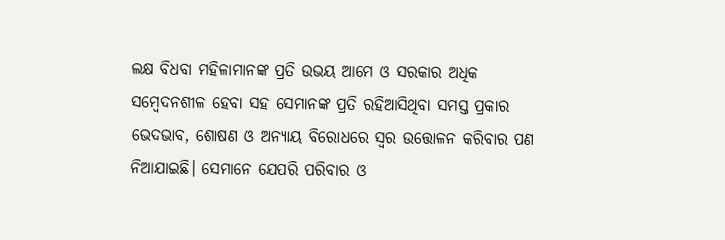ଲକ୍ଷ ବିଧବା ମହିଳାମାନଙ୍କ ପ୍ରତି ଉଭୟ ଆମେ ଓ ସରକାର ଅଧିକ ସମ୍ବେଦନଶୀଳ ହେବା ସହ ସେମାନଙ୍କ ପ୍ରତି ରହିଆସିଥିବା ସମସ୍ତ ପ୍ରକାର ଭେଦଭାବ, ଶୋଷଣ ଓ ଅନ୍ୟାୟ ବିରୋଧରେ ସ୍ଵର ଉତ୍ତୋଳନ କରିବାର ପଣ ନିଆଯାଇଛି। ସେମାନେ ଯେପରି ପରିବାର ଓ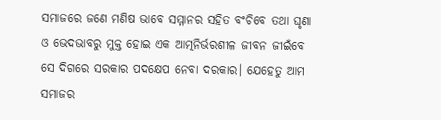ସମାଜରେ ଜଣେ ମଣିଷ ଭାବେ ସମ୍ମାନର ସହିତ ବଂଚିବେ ତଥା ଘୃଣା ଓ ଭେଦଭାବରୁ ମୁକ୍ତ ହୋଇ ଏକ ଆତ୍ମନିର୍ଭରଶୀଳ ଜୀବନ ଜୀଇଁବେ ସେ ଦିଗରେ ସରକାର ପଦକ୍ଷେପ ନେବା ଦରକାର। ଯେହେତୁ ଆମ ସମାଜର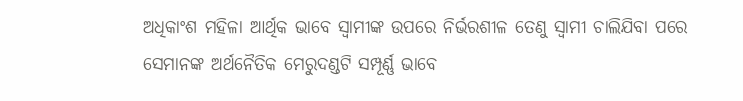ଅଧିକାଂଶ ମହିଳା ଆର୍ଥିକ ଭାବେ ସ୍ଵାମୀଙ୍କ ଉପରେ ନିର୍ଭରଶୀଳ ତେଣୁ ସ୍ଵାମୀ ଚାଲିଯିବା ପରେ ସେମାନଙ୍କ ଅର୍ଥନୈତିକ ମେରୁଦଣ୍ଡଟି ସମ୍ପୂର୍ଣ୍ଣ ଭାବେ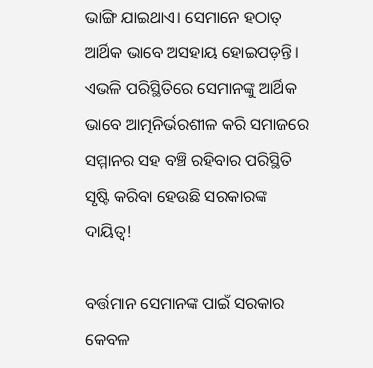ଭାଙ୍ଗି ଯାଇଥାଏ। ସେମାନେ ହଠାତ୍ ଆର୍ଥିକ ଭାବେ ଅସହାୟ ହୋଇପଡ଼ନ୍ତି। ଏଭଳି ପରିସ୍ଥିତିରେ ସେମାନଙ୍କୁ ଆର୍ଥିକ ଭାବେ ଆତ୍ମନିର୍ଭରଶୀଳ କରି ସମାଜରେ ସମ୍ମାନର ସହ ବଞ୍ଚି ରହିବାର ପରିସ୍ଥିତି ସୃଷ୍ଟି କରିବା ହେଉଛି ସରକାରଙ୍କ ଦାୟିତ୍ୱ!

ବର୍ତ୍ତମାନ ସେମାନଙ୍କ ପାଇଁ ସରକାର କେବଳ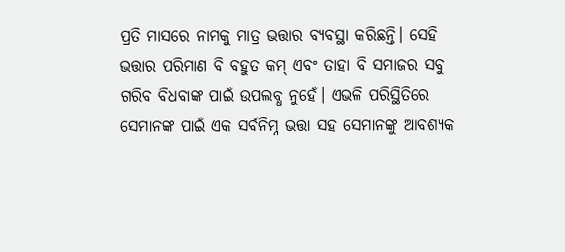ପ୍ରତି ମାସରେ ନାମକୁ ମାତ୍ର ଭତ୍ତାର ବ୍ୟବସ୍ଥା କରିଛନ୍ତି। ସେହି ଭତ୍ତାର ପରିମାଣ ବି ବହୁତ କମ୍ ଏବଂ ତାହା ବି ସମାଜର ସବୁ ଗରିବ ବିଧବାଙ୍କ ପାଇଁ ଉପଲବ୍ଧ ନୁହେଁ। ଏଭଳି ପରିସ୍ଥିତିରେ ସେମାନଙ୍କ ପାଇଁ ଏକ ସର୍ବନିମ୍ନ ଭତ୍ତା ସହ ସେମାନଙ୍କୁ ଆବଶ୍ୟକ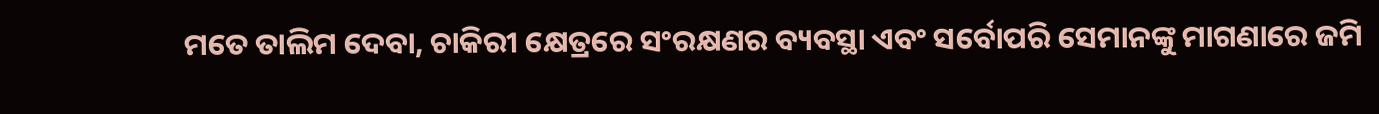ମତେ ତାଲିମ ଦେବା, ଚାକିରୀ କ୍ଷେତ୍ରରେ ସଂରକ୍ଷଣର ବ୍ୟବସ୍ଥା ଏବଂ ସର୍ବୋପରି ସେମାନଙ୍କୁ ମାଗଣାରେ ଜମି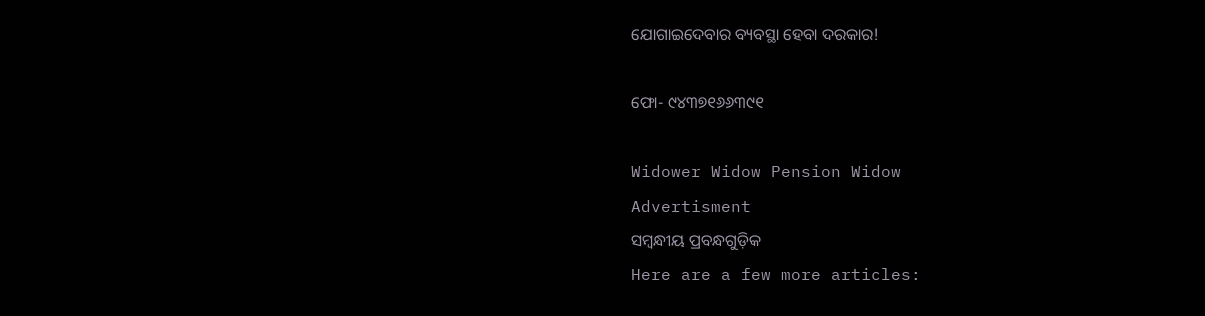ଯୋଗାଇଦେବାର ବ୍ୟବସ୍ଥା ହେବା ଦରକାର!

ଫୋ- ୯୪୩୭୧୬୬୩୯୧

Widower Widow Pension Widow
Advertisment
ସମ୍ବନ୍ଧୀୟ ପ୍ରବନ୍ଧଗୁଡ଼ିକ
Here are a few more articles: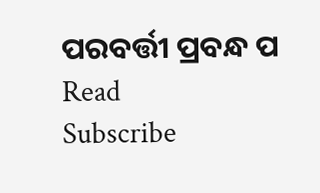ପରବର୍ତ୍ତୀ ପ୍ରବନ୍ଧ ପ Read
Subscribe